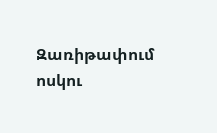Զառիթափում ոսկու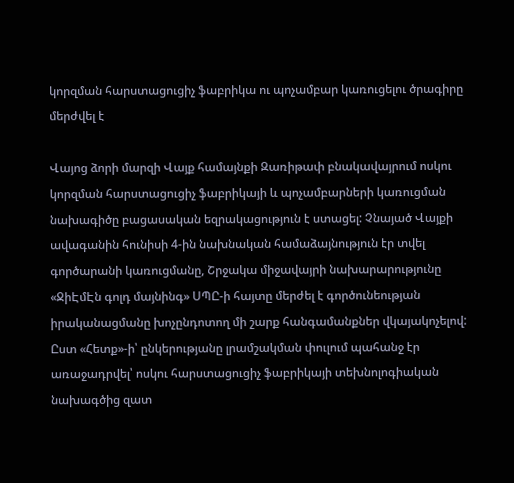կորզման հարստացուցիչ ֆաբրիկա ու պոչամբար կառուցելու ծրագիրը մերժվել է

Վայոց ձորի մարզի Վայք համայնքի Զառիթափ բնակավայրում ոսկու կորզման հարստացուցիչ ֆաբրիկայի և պոչամբարների կառուցման նախագիծը բացասական եզրակացություն է ստացել: Չնայած Վայքի ավագանին հունիսի 4-ին նախնական համաձայնություն էր տվել գործարանի կառուցմանը, Շրջակա միջավայրի նախարարությունը «ՋիԷմԷն գոլդ մայնինգ» ՍՊԸ-ի հայտը մերժել է գործունեության իրականացմանը խոչընդոտող մի շարք հանգամանքներ վկայակոչելով:
Ըստ «Հետք»-ի՝ ընկերությանը լրամշակման փուլում պահանջ էր առաջադրվել՝ ոսկու հարստացուցիչ ֆաբրիկայի տեխնոլոգիական նախագծից զատ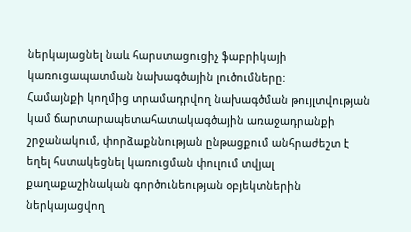ներկայացնել նաև հարստացուցիչ ֆաբրիկայի կառուցապատման նախագծային լուծումները:
Համայնքի կողմից տրամադրվող նախագծման թույլտվության կամ ճարտարապետահատակագծային առաջադրանքի շրջանակում, փորձաքննության ընթացքում անհրաժեշտ է եղել հստակեցնել կառուցման փուլում տվյալ քաղաքաշինական գործունեության օբյեկտներին ներկայացվող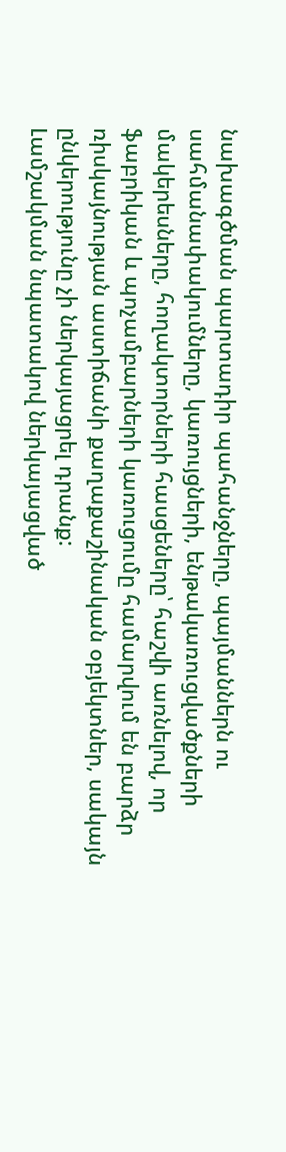նախագծման պարտադիր պահանջները, պայմաններն ու սահմանափակումները, կառույցների, ենթակառուցվածքների մակերեսները, հողակտորների հասցեները՝ հաշվի առնելով, որ ֆաբրիկան և պոչամբարների կառուցումը համարվում են բարձր ռիսկայնության աստիճանի քաղաքաշինական օբյեկտներ, սակայն ընկերությունը չի ներկայացրել դրանք:
Լամշակման նպատակով ներկայացված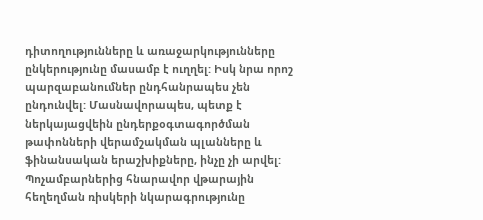դիտողությունները և առաջարկությունները ընկերությունը մասամբ է ուղղել: Իսկ նրա որոշ պարզաբանումներ ընդհանրապես չեն ընդունվել: Մասնավորապես, պետք է ներկայացվեին ընդերքօգտագործման թափոնների վերամշակման պլանները և ֆինանսական երաշխիքները, ինչը չի արվել:
Պոչամբարներից հնարավոր վթարային հեղեղման ռիսկերի նկարագրությունը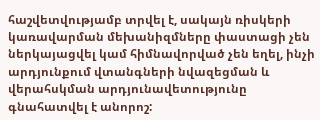հաշվետվությամբ տրվել է, սակայն ռիսկերի կառավարման մեխանիզմները փաստացի չեն ներկայացվել կամ հիմնավորված չեն եղել, ինչի արդյունքում վտանգների նվազեցման և վերահսկման արդյունավետությունը գնահատվել է անորոշ: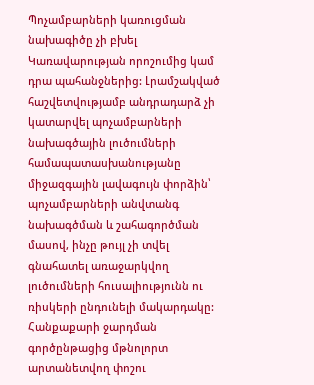Պոչամբարների կառուցման նախագիծը չի բխել Կառավարության որոշումից կամ դրա պահանջներից: Լրամշակված հաշվետվությամբ անդրադարձ չի կատարվել պոչամբարների նախագծային լուծումների համապատասխանությանը միջազգային լավագույն փորձին՝ պոչամբարների անվտանգ նախագծման և շահագործման մասով, ինչը թույլ չի տվել գնահատել առաջարկվող լուծումների հուսալիությունն ու ռիսկերի ընդունելի մակարդակը:
Հանքաքարի ջարդման գործընթացից մթնոլորտ արտանետվող փոշու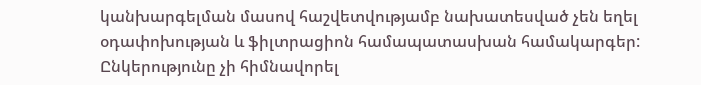կանխարգելման մասով հաշվետվությամբ նախատեսված չեն եղել օդափոխության և ֆիլտրացիոն համապատասխան համակարգեր: Ընկերությունը չի հիմնավորել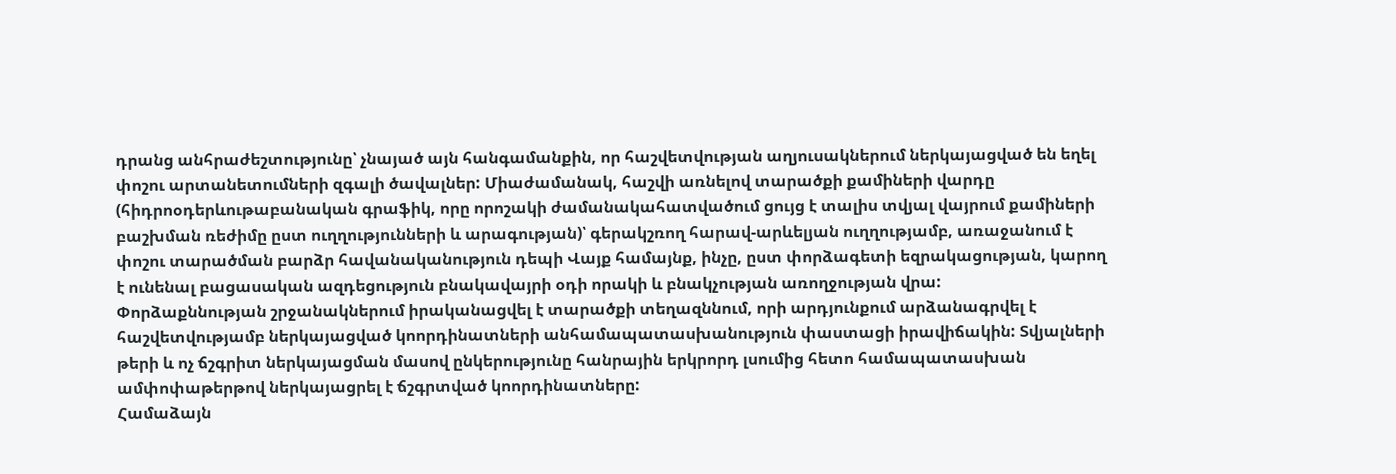դրանց անհրաժեշտությունը՝ չնայած այն հանգամանքին, որ հաշվետվության աղյուսակներում ներկայացված են եղել փոշու արտանետումների զգալի ծավալներ: Միաժամանակ, հաշվի առնելով տարածքի քամիների վարդը (հիդրոօդերևութաբանական գրաֆիկ, որը որոշակի ժամանակահատվածում ցույց է տալիս տվյալ վայրում քամիների բաշխման ռեժիմը ըստ ուղղությունների և արագության)՝ գերակշռող հարավ-արևելյան ուղղությամբ, առաջանում է փոշու տարածման բարձր հավանականություն դեպի Վայք համայնք, ինչը, ըստ փորձագետի եզրակացության, կարող է ունենալ բացասական ազդեցություն բնակավայրի օդի որակի և բնակչության առողջության վրա:
Փորձաքննության շրջանակներում իրականացվել է տարածքի տեղազննում, որի արդյունքում արձանագրվել է հաշվետվությամբ ներկայացված կոորդինատների անհամապատասխանություն փաստացի իրավիճակին: Տվյալների թերի և ոչ ճշգրիտ ներկայացման մասով ընկերությունը հանրային երկրորդ լսումից հետո համապատասխան ամփոփաթերթով ներկայացրել է ճշգրտված կոորդինատները:
Համաձայն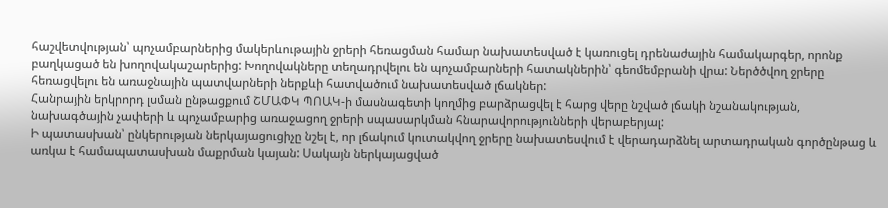հաշվետվության՝ պոչամբարներից մակերևութային ջրերի հեռացման համար նախատեսված է կառուցել դրենաժային համակարգեր, որոնք բաղկացած են խողովակաշարերից: Խողովակները տեղադրվելու են պոչամբարների հատակներին՝ գեոմեմբրանի վրա: Ներծծվող ջրերը հեռացվելու են առաջնային պատվարների ներքևի հատվածում նախատեսված լճակներ:
Հանրային երկրորդ լսման ընթացքում ՇՄԱՓԿ ՊՈԱԿ-ի մասնագետի կողմից բարձրացվել է հարց վերը նշված լճակի նշանակության, նախագծային չափերի և պոչամբարից առաջացող ջրերի սպասարկման հնարավորությունների վերաբերյալ:
Ի պատասխան՝ ընկերության ներկայացուցիչը նշել է, որ լճակում կուտակվող ջրերը նախատեսվում է վերադարձնել արտադրական գործընթաց և առկա է համապատասխան մաքրման կայան: Սակայն ներկայացված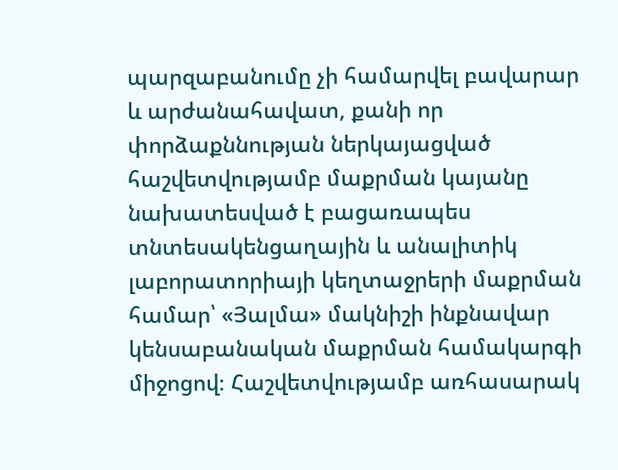պարզաբանումը չի համարվել բավարար և արժանահավատ, քանի որ փորձաքննության ներկայացված հաշվետվությամբ մաքրման կայանը նախատեսված է բացառապես տնտեսակենցաղային և անալիտիկ լաբորատորիայի կեղտաջրերի մաքրման համար՝ «Յալմա» մակնիշի ինքնավար կենսաբանական մաքրման համակարգի միջոցով։ Հաշվետվությամբ առհասարակ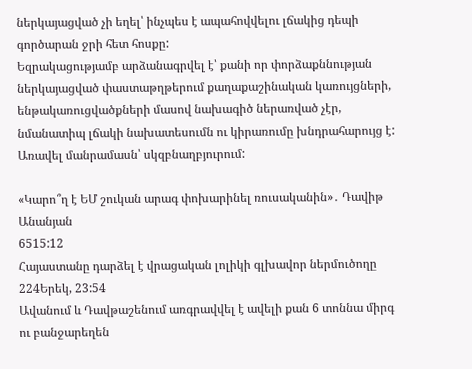ներկայացված չի եղել՝ ինչպես է ապահովվելու լճակից դեպի գործարան ջրի հետ հոսքը:
Եզրակացությամբ արձանագրվել է՝ քանի որ փորձաքննության ներկայացված փաստաթղթերում քաղաքաշինական կառույցների, ենթակառուցվածքների մասով նախագիծ ներառված չէր, նմանատիպ լճակի նախատեսումն ու կիրառումը խնդրահարույց է:
Առավել մանրամասն՝ սկզբնաղբյուրում:

«Կարո՞ղ է ԵՄ շուկան արագ փոխարինել ռուսականին»․ Դավիթ Անանյան
6515:12
Հայաստանը դարձել է վրացական լոլիկի գլխավոր ներմուծողը
224Երեկ, 23:54
Ավանում և Դավթաշենում առգրավվել է ավելի քան 6 տոննա միրգ ու բանջարեղեն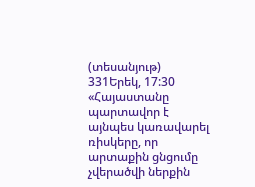(տեսանյութ)
331Երեկ, 17:30
«Հայաստանը պարտավոր է այնպես կառավարել ռիսկերը, որ արտաքին ցնցումը չվերածվի ներքին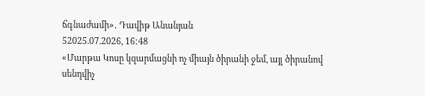ճգնաժամի»․ Դավիթ Անանյան
52025.07.2026, 16:48
«Մարթա Կոսը կզարմացնի ոչ միայն ծիրանի ջեմ, այլ ծիրանով սենդվիչ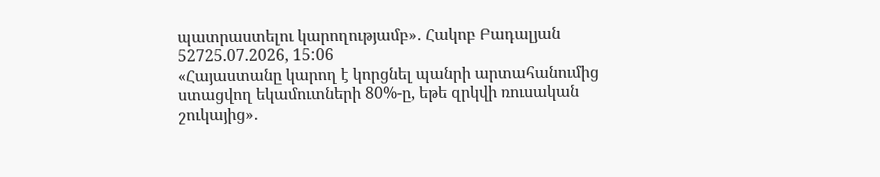պատրաստելու կարողությամբ»․ Հակոբ Բադալյան
52725.07.2026, 15:06
«Հայաստանը կարող է կորցնել պանրի արտահանումից ստացվող եկամուտների 80%-ը, եթե զրկվի ռուսական շուկայից»․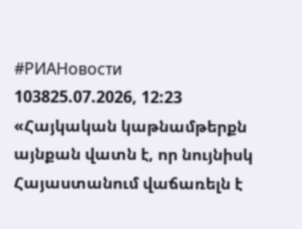#РИАНовости
103825.07.2026, 12:23
«Հայկական կաթնամթերքն այնքան վատն է, որ նույնիսկ Հայաստանում վաճառելն է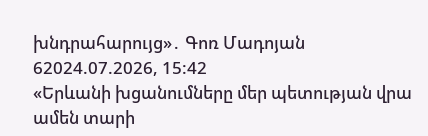խնդրահարույց»․ Գոռ Մադոյան
62024.07.2026, 15:42
«Երևանի խցանումները մեր պետության վրա ամեն տարի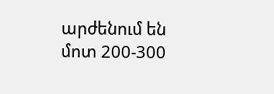արժենում են մոտ 200-300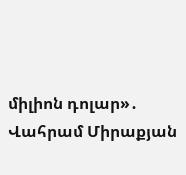միլիոն դոլար»․ Վահրամ Միրաքյան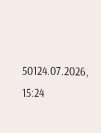50124.07.2026, 15:24